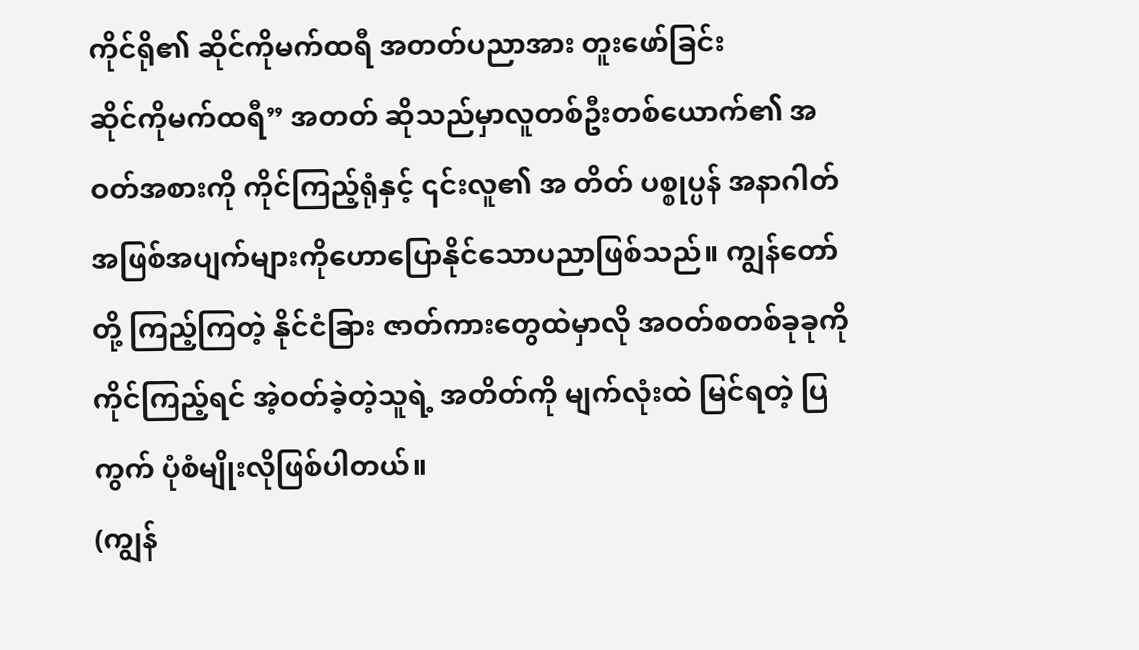ကိုင်ရို၏ ဆိုင်ကိုမက်ထရီ အတတ်ပညာအား တူးဖော်ခြင်း
ဆိုင်ကိုမက်ထရီ” အတတ် ဆိုသည်မှာလူတစ်ဦးတစ်ယောက်၏ အဝတ်အစားကို ကိုင်ကြည့်ရုံနှင့် ၎င်းလူ၏ အ တိတ် ပစ္စုပ္ပန် အနာဂါတ် အဖြစ်အပျက်များကိုဟောပြောနိုင်သောပညာဖြစ်သည်။ ကျွန်တော်တို့ ကြည့်ကြတဲ့ နိုင်ငံခြား ဇာတ်ကားတွေထဲမှာလို အဝတ်စတစ်ခုခုကို ကိုင်ကြည့်ရင် အဲ့ဝတ်ခဲ့တဲ့သူရဲ့ အတိတ်ကို မျက်လုံးထဲ မြင်ရတဲ့ ပြကွက် ပုံစံမျိုးလိုဖြစ်ပါတယ်။
(ကျွန်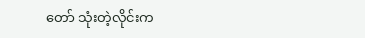တော် သုံးတဲ့လိုင်းက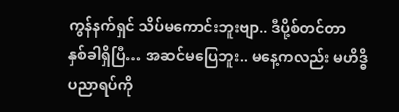ကွန်နက်ရှင် သိပ်မကောင်းဘူးဗျာ.. ဒီပို့စ်တင်တာ နှစ်ခါရှိပြီ… အဆင်မပြေဘူး.. မနေ့ကလည်း မဟိဒ္ဓိပညာရပ်ကို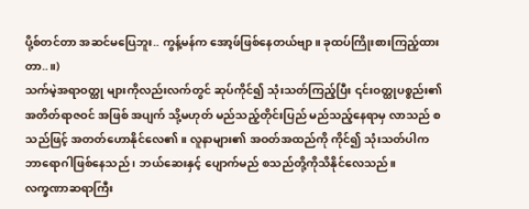ပို့စ်တင်တာ အဆင်မပြေဘူး.. ကွန့်မန်က အော့ဖ်ဖြစ်နေတယ်ဗျာ။ ခုထပ်ကြိုးစားကြည့်ထားတာ..။)
သက်မဲ့အရာဝတ္ထု များကိုလည်းလက်တွင် ဆုပ်ကိုင်၍ သုံးသတ်ကြည့်ပြီး ၎င်းဝတ္ထုပစ္စည်း၏ အတိတ်ရာဇဝင် အဖြစ် အပျက် သို့မဟုတ် မည်သည့်တိုင်းပြည် မည်သည့်နေရာမှ လာသည် စသည်ဖြင့် အတတ်ဟောနိုင်လေ၏။ လူနာများ၏ အဝတ်အထည်ကို ကိုင်၍ သုံးသတ်ပါကဘာရောဂါဖြစ်နေသည် ၊ ဘယ်ဆေးနှင့် ပျောက်မည် စသည်တို့ကိုသိနိုင်လေသည်။
လက္ခဏာဆရာကြီး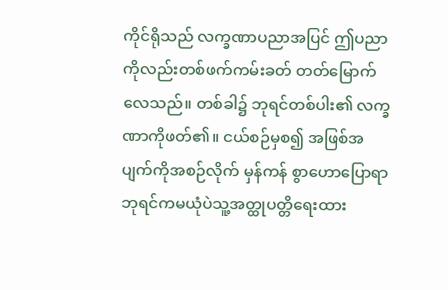ကိုင်ရိုသည် လက္ခဏာပညာအပြင် ဤပညာကိုလည်းတစ်ဖက်ကမ်းခတ် တတ်မြောက် လေသည်။ တစ်ခါ၌ ဘုရင်တစ်ပါး၏ လက္ခဏာကိုဖတ်၏။ ငယ်စဉ်မှစ၍ အဖြစ်အပျက်ကိုအစဉ်လိုက် မှန်ကန် စွာဟောပြောရာဘုရင်ကမယုံပဲသူ့အတ္ထုပတ္တိရေးထား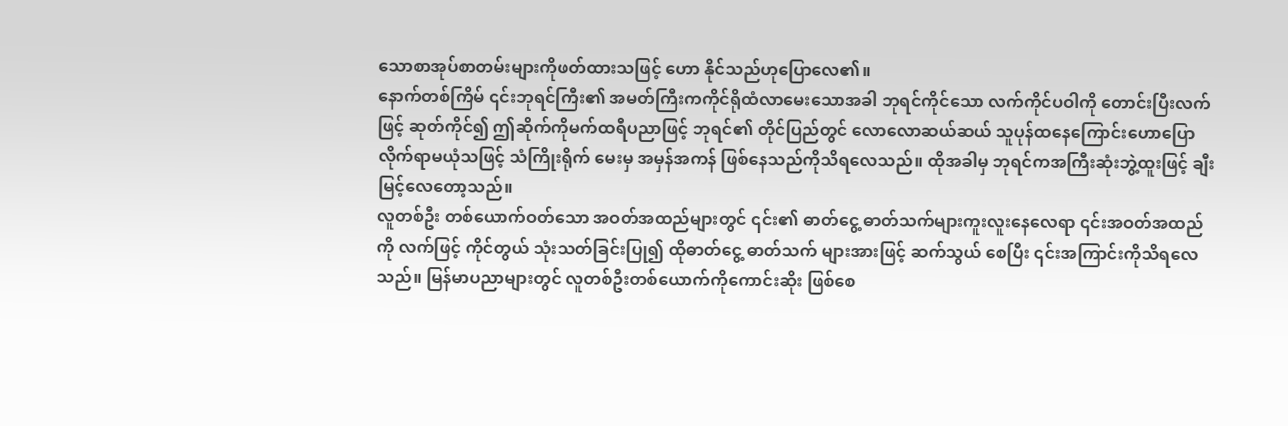သောစာအုပ်စာတမ်းများကိုဖတ်ထားသဖြင့် ဟော နိုင်သည်ဟုပြောလေ၏။
နောက်တစ်ကြိမ် ၎င်းဘုရင်ကြီး၏ အမတ်ကြီးကကိုင်ရိုထံလာမေးသောအခါ ဘုရင်ကိုင်သော လက်ကိုင်ပဝါကို တောင်းပြီးလက်ဖြင့် ဆုတ်ကိုင်၍ ဤဆိုက်ကိုမက်ထရီပညာဖြင့် ဘုရင်၏ တိုင်ပြည်တွင် လောလောဆယ်ဆယ် သူပုန်ထနေကြောင်းဟောပြောလိုက်ရာမယုံသဖြင့် သံကြိုးရိုက် မေးမှ အမှန်အကန် ဖြစ်နေသည်ကိုသိရလေသည်။ ထိုအခါမှ ဘုရင်ကအကြီးဆုံးဘွဲ့ထူးဖြင့် ချီးမြင့်လေတော့သည်။
လူတစ်ဦး တစ်ယောက်ဝတ်သော အဝတ်အထည်များတွင် ၎င်း၏ ဓာတ်ငွေ့ ဓာတ်သက်များကူးလူးနေလေရာ ၎င်းအဝတ်အထည်ကို လက်ဖြင့် ကိုင်တွယ် သုံးသတ်ခြင်းပြု၍ ထိုဓာတ်ငွေ့ ဓာတ်သက် များအားဖြင့် ဆက်သွယ် စေပြီး ၎င်းအကြာင်းကိုသိရလေသည်။ မြန်မာပညာများတွင် လူတစ်ဦးတစ်ယောက်ကိုကောင်းဆိုး ဖြစ်စေ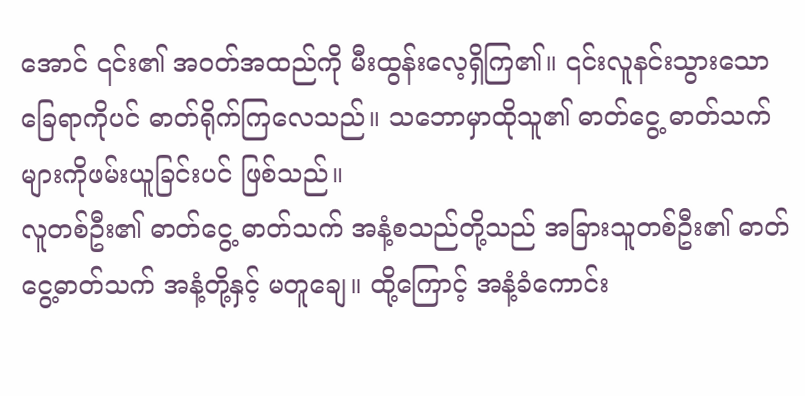အောင် ၎င်း၏ အဝတ်အထည်ကို မီးထွန်းလေ့ရှိကြ၏။ ၎င်းလူနင်းသွားသောခြေရာကိုပင် ဓာတ်ရိုက်ကြလေသည်။ သဘောမှာထိုသူ၏ ဓာတ်ငွေ့ ဓာတ်သက်များကိုဖမ်းယူခြင်းပင် ဖြစ်သည်။
လူတစ်ဦး၏ ဓာတ်ငွေ့ ဓာတ်သက် အနံ့စသည်တို့သည် အခြားသူတစ်ဦး၏ ဓာတ်ငွေ့ဓာတ်သက် အနံ့တို့နှင့် မတူချေ။ ထို့ကြောင့် အနံ့ခံကောင်း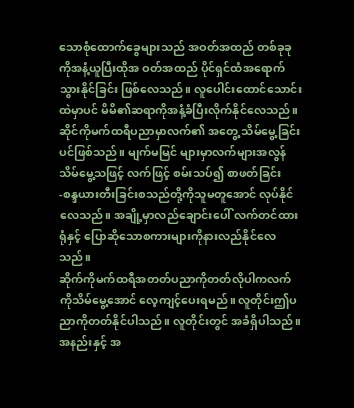သောစုံထောက်ခွေများသည် အဝတ်အထည် တစ်ခုခုကိုအနံ့ယူပြီးထိုအ ဝတ်အထည် ပိုင်ရှင်ထံအရောက်သွားနိုင်ခြင်း ဖြစ်လေသည်။ လူပေါင်းထောင်သောင်းထဲမှာပင် မိမိ၏ဆရာကိုအနံ့ခံပြီးလိုက်နိုင်လေသည်။ ဆိုင်ကိုမက်ထရီပညာမှာလက်၏ အတွေ့ သိမ်မွေ့ခြင်းပင်ဖြစ်သည်။ မျက်မမြင် များမှာလက်များအလွန် သိမ်မွေ့သဖြင့် လက်ဖြင့် စမ်းသပ်၍ စာဖတ်ခြင်း -စန္ဒယားတီးခြင်းစသည်တို့ကိုသူမတူအောင် လုပ်နိုင်လေသည်။ အချို့မှာလည်ချောင်းပေါ် လက်တင်ထားရုံနှင့် ပြောဆိုသောစကားများကိုနားလည်နိုင်လေသည်။
ဆိုက်ကိုမက်ထရီအတတ်ပညာကိုတတ်လိုပါကလက်ကိုသိမ်မွေ့အောင် လေ့ကျင့်ပေးရမည်။ လူတိုင်းဤပညာကိုတတ်နိုင်ပါသည်။ လူတိုင်းတွင် အခံရှိပါသည်။ အနည်းနှင့် အ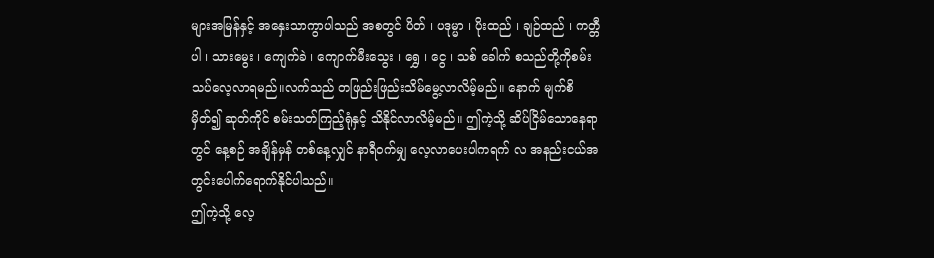များအမြန်နှင့် အနှေးသာကွာပါသည် အစတွင် ပိတ် ၊ ပဒုမ္မာ ၊ ပိုးထည် ၊ ချဉ်ထည် ၊ ကတ္တီပါ ၊ သားမွေး ၊ ကျေက်ခဲ ၊ ကျောက်မီးသွေး ၊ ရွှေ ၊ ငွေ ၊ သစ် ခေါက် စသည်တို့ကိုစမ်းသပ်လေ့လာရမည်။လက်သည် တဖြည်းဖြည်းသိမ်မွေ့လာလိမ့်မည်။ နောက် မျက်စိမှိတ်၍ ဆုတ်ကိုင် စမ်းသတ်ကြည့်ရုံနှင့် သိနိုင်လာလိမ့်မည်။ ဤကဲ့သို့ ဆိပ်ငြိမ်သောနေရာတွင် နေ့စဉ် အချိန်မှန် တစ်နေ့လျှင် နာရီဝက်မျှ လေ့လာပေးပါကရက် လ အနည်းငယ်အတွင်းပေါက်ရောက်နိုင်ပါသည်။
ဤကဲ့သို့ လေ့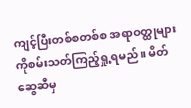ကျင့်ပြီးတစ်စတစ်စ အရာဝတ္ထုများကိုစမ်းသတ်ကြည့်ရှု့ရမည်။ မိတ်ဆွေဆီမှ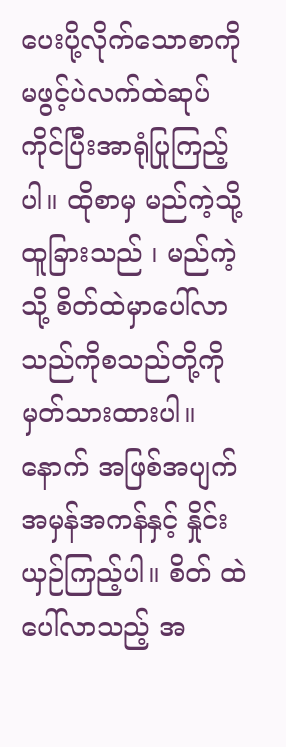ပေးပို့လိုက်သောစာကိုမဖွင့်ပဲလက်ထဲဆုပ်ကိုင်ပြီးအာရုံပြုကြည့်ပါ။ ထိုစာမှ မည်ကဲ့သို့ ထူခြားသည် ၊ မည်ကဲ့သို့ စိတ်ထဲမှာပေါ်လာသည်ကိုစသည်တို့ကိုမှတ်သားထားပါ။ နောက် အဖြစ်အပျက် အမှန်အကန်နှင့် နှိုင်းယှဉ်ကြည့်ပါ။ စိတ် ထဲပေါ်လာသည့် အ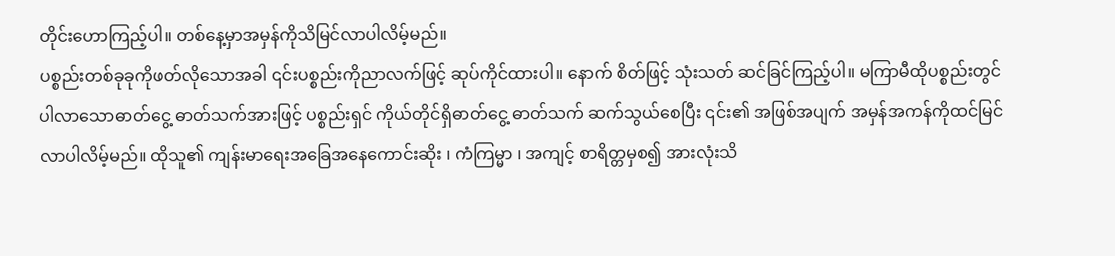တိုင်းဟောကြည့်ပါ။ တစ်နေ့မှာအမှန်ကိုသိမြင်လာပါလိမ့်မည်။
ပစ္စည်းတစ်ခုခုကိုဖတ်လိုသောအခါ ၎င်းပစ္စည်းကိုညာလက်ဖြင့် ဆုပ်ကိုင်ထားပါ။ နောက် စိတ်ဖြင့် သုံးသတ် ဆင်ခြင်ကြည့်ပါ။ မကြာမီထိုပစ္စည်းတွင် ပါလာသောဓာတ်ငွေ့ ဓာတ်သက်အားဖြင့် ပစ္စည်းရှင် ကိုယ်တိုင်ရှိဓာတ်ငွေ့ ဓာတ်သက် ဆက်သွယ်စေပြီး ၎င်း၏ အဖြစ်အပျက် အမှန်အကန်ကိုထင်မြင်လာပါလိမ့်မည်။ ထိုသူ၏ ကျန်းမာရေးအခြေအနေကောင်းဆိုး ၊ ကံကြမ္မာ ၊ အကျင့် စာရိတ္တမှစ၍ အားလုံးသိ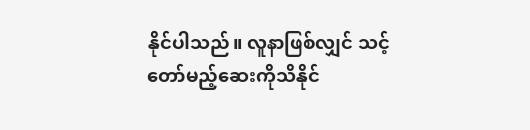နိုင်ပါသည်။ လူနာဖြစ်လျှင် သင့်တော်မည့်ဆေးကိုသိနိုင်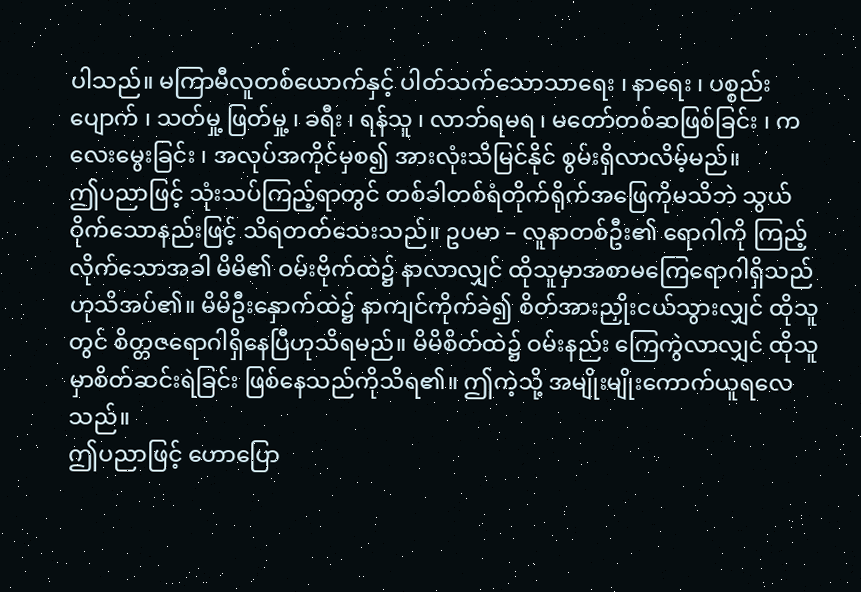ပါသည်။ မကြာမီလူတစ်ယောက်နှင့် ပါတ်သက်သောသာရေး ၊ နာရေး ၊ ပစ္စည်းပျောက် ၊ သတ်မှု့ ဖြတ်မှု့ ၊ ခရီး ၊ ရန်သူ ၊ လာဘ်ရမရ ၊ မတော်တစ်ဆဖြစ်ခြင်း ၊ ကလေးမွေးခြင်း ၊ အလုပ်အကိုင်မှစ၍ အားလုံးသိမြင်နိုင် စွမ်းရှိလာလိမ့်မည်။
ဤပညာဖြင့် သုံးသပ်ကြည့်ရာတွင် တစ်ခါတစ်ရံတိုက်ရိုက်အဖြေကိုမသိဘဲ သွယ်ဝိုက်သောနည်းဖြင့် သိရတတ်သေးသည်။ ဥပမာ – လူနာတစ်ဦး၏ ရောဂါကို ကြည့်လိုက်သောအခါ မိမိ၏ ဝမ်းဗိုက်ထဲ၌ နာလာလျှင် ထိုသူမှာအစာမကြေရောဂါရှိသည်ဟုသိအပ်၏။ မိမိဦးနှောက်ထဲ၌ နာကျင်ကိုက်ခဲ၍ စိတ်အားညှိုးငယ်သွားလျှင် ထိုသူတွင် စိတ္တဇရောဂါရှိနေပြီဟုသိရမည်။ မိမိစိတ်ထဲ၌ ဝမ်းနည်း ကြေကွဲလာလျှင် ထိုသူမှာစိတ်ဆင်းရဲခြင်း ဖြစ်နေသည်ကိုသိရ၏။ ဤကဲ့သို့ အမျိုးမျိုးကောက်ယူရလေသည်။
ဤပညာဖြင့် ဟောပြော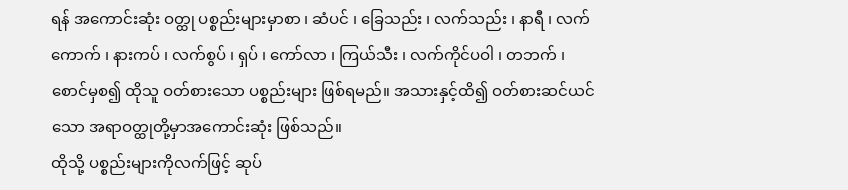ရန် အကောင်းဆုံး ဝတ္ထု ပစ္စည်းများမှာစာ ၊ ဆံပင် ၊ ခြေသည်း ၊ လက်သည်း ၊ နာရီ ၊ လက်ကောက် ၊ နားကပ် ၊ လက်စွပ် ၊ ရှပ် ၊ ကော်လာ ၊ ကြယ်သီး ၊ လက်ကိုင်ပဝါ ၊ တဘက် ၊ စောင်မှစ၍ ထိုသူ ဝတ်စားသော ပစ္စည်းများ ဖြစ်ရမည်။ အသားနှင့်ထိ၍ ဝတ်စားဆင်ယင်သော အရာဝတ္ထုတို့မှာအကောင်းဆုံး ဖြစ်သည်။
ထိုသို့ ပစ္စည်းများကိုလက်ဖြင့် ဆုပ်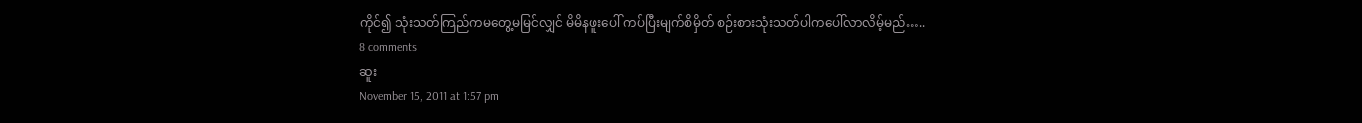ကိုင်၍ သုံးသတ်ကြည်ကမတွေ့မမြင်လျှင် မိမိနဖူးပေါ် ကပ်ပြီးမျက်စိမှိတ် စဉ်းစားသုံးသတ်ပါကပေါ်လာလိမ့်မည်…..
8 comments
ဆူး
November 15, 2011 at 1:57 pm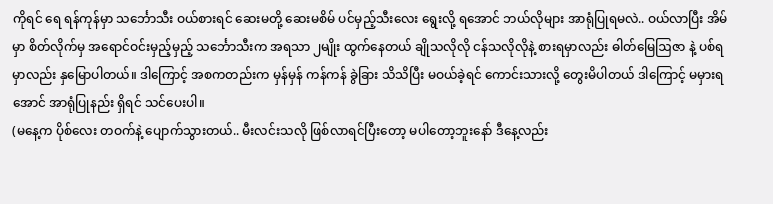ကိုရင် ရေ ရန်ကုန်မှာ သင်္ဘောသီး ဝယ်စားရင် ဆေးမတို့ ဆေးမစိမ် ပင်မှည့်သီးလေး ရွေးလို့ ရအောင် ဘယ်လိုများ အာရုံပြုရမလဲ.. ဝယ်လာပြီး အိမ်မှာ စိတ်လိုက်မှ အရောင်ဝင်းမှည့်မှည့် သင်္ဘောသီးက အရသာ ၂မျိုး ထွက်နေတယ် ချိုသလိုလို ငန်သလိုလိုနဲ့ စားရမှာလည်း ဓါတ်မြေဩဇာ နဲ့ ပစ်ရမှာလည်း နှမြောပါတယ်။ ဒါကြောင့် အစကတည်းက မှန်မှန် ကန်ကန် ခွဲခြား သိသိပြီး မဝယ်ခဲ့ရင် ကောင်းသားလို့ တွေးမိပါတယ် ဒါကြောင့် မမှားရအောင် အာရုံပြုနည်း ရှိရင် သင်ပေးပါ။
(မနေ့က ပိုစ်လေး တဝက်နဲ့ ပျောက်သွားတယ်.. မီးလင်းသလို ဖြစ်လာရင်ပြီးတော့ မပါတော့ဘူးနော် ဒီနေ့လည်း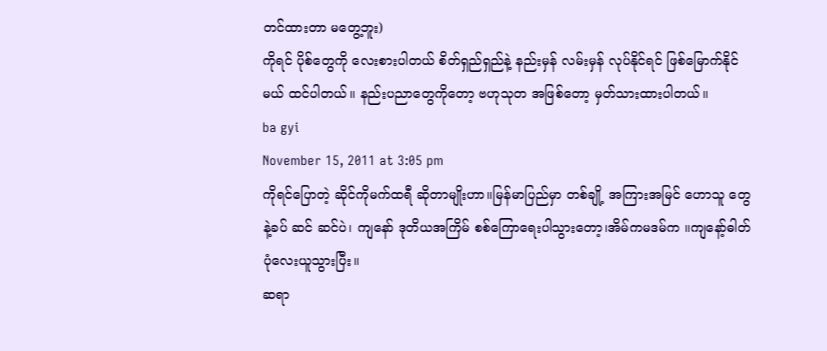တင်ထားတာ မတွေ့ဘူး)
ကိုရင် ပိုစ်တွေကို လေးစားပါတယ် စိတ်ရှည်ရှည်နဲ့ နည်းမှန် လမ်းမှန် လုပ်နိုင်ရင် ဖြစ်မြောက်နိုင်မယ် ထင်ပါတယ်။ နည်းပညာတွေကိုတော့ ဗဟုသုတ အဖြစ်တော့ မှတ်သားထားပါတယ်။
ba gyi
November 15, 2011 at 3:05 pm
ကိုရင်ပြောတဲ့ ဆိုင်ကိုမက်ထရီ ဆိုတာမျိုးဟာ။မြန်မာပြည်မှာ တစ်ချို့ အကြားအမြင် ဟောသူ တွေနဲ့ခပ် ဆင် ဆင်ပဲ၊ ကျနော် ဒုတိယအကြိမ် စစ်ကြောရေးပါသွားတော့၊အိမ်ကမဒမ်က ။ကျနော့်ဓါတ်ပုံလေးယူသွားပြီး။
ဆရာ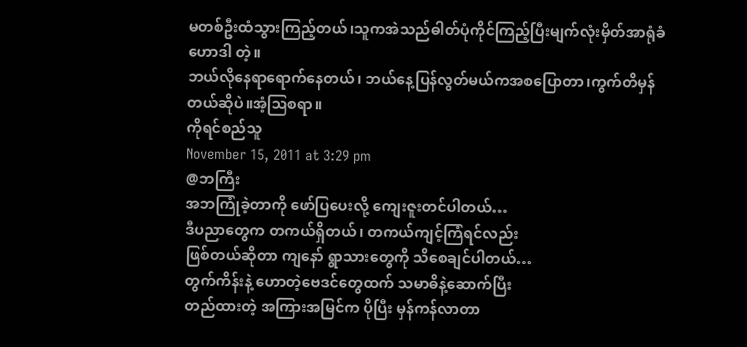မတစ်ဦးထံသွားကြည့်တယ်၊သူကအဲသည်ဓါတ်ပုံကိုင်ကြည့်ပြီးမျက်လုံးမှိတ်အာရုံခံဟောဒါ တဲ့။
ဘယ်လိုနေရာရောက်နေတယ်၊ ဘယ်နေ့ပြန်လွတ်မယ်ကအစပြောတာ၊ကွက်တိမှန်တယ်ဆိုပဲ။အံ့ဩစရာ။
ကိုရင်စည်သူ
November 15, 2011 at 3:29 pm
@ဘကြီး
အဘကြုံခဲ့တာကို ဖော်ပြပေးလို့ ကျေးဇူးတင်ပါတယ်…
ဒီပညာတွေက တကယ်ရှိတယ်၊ တကယ်ကျင့်ကြံရင်လည်း
ဖြစ်တယ်ဆိုတာ ကျနော် ရွာသားတွေကို သိစေချင်ပါတယ်…
တွက်ကိန်းနဲ့ ဟောတဲ့ဗေဒင်တွေထက် သမာဓိနဲ့ဆောက်ပြီး
တည်ထားတဲ့ အကြားအမြင်က ပိုပြီး မှန်ကန်လာတာ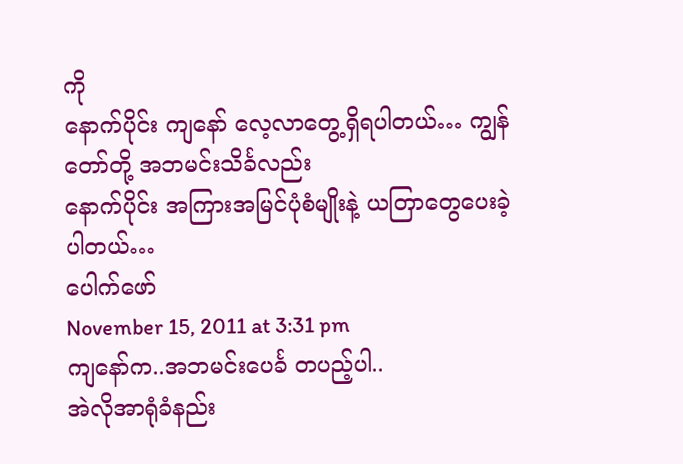ကို
နောက်ပိုင်း ကျနော် လေ့လာတွေ့ရှိရပါတယ်… ကျွန်တော်တို့ အဘမင်းသိင်္ခလည်း
နောက်ပိုင်း အကြားအမြင်ပုံစံမျိုးနဲ့ ယတြာတွေပေးခဲ့ပါတယ်…
ပေါက်ဖော်
November 15, 2011 at 3:31 pm
ကျနော်က..အဘမင်းပေင်္ခ တပည့်ပါ..
အဲလိုအာရုံခံနည်း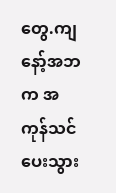တွေ.ကျနော့်အဘက အကုန်သင်ပေးသွား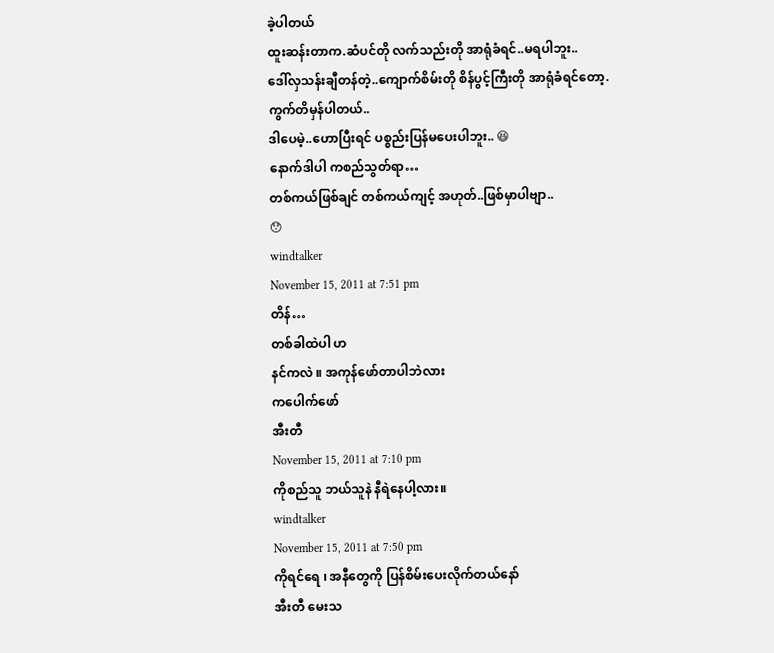ခဲ့ပါတယ်
ထူးဆန်းတာက.ဆံပင်တို လက်သည်းတို အာရုံခံရင်..မရပါဘူး..
ဒေါ်လှသန်းချီတန်တဲ့..ကျောက်စိမ်းတို စိန်ပွင့်ကြီးတို အာရုံခံရင်တော့.ကွက်တိမှန်ပါတယ်..
ဒါပေမဲ့..ဟောပြီးရင် ပစ္စည်းပြန်မပေးပါဘူး.. 😆
နောက်ဒါပါ ကစည်သွတ်ရာ…
တစ်ကယ်ဖြစ်ချင် တစ်ကယ်ကျင့် အဟုတ်..ဖြစ်မှာပါဗျာ..
😯
windtalker
November 15, 2011 at 7:51 pm
တိန်…
တစ်ခါထဲပါ ဟ
နင်ကလဲ ။ အကုန်ဖော်တာပါဘဲလား
ကပေါက်ဖော်
အီးတီ
November 15, 2011 at 7:10 pm
ကိုစည်သူ ဘယ်သူနဲ နီရဲနေပါ့လား။
windtalker
November 15, 2011 at 7:50 pm
ကိုရင်ရေ ၊ အနီတွေကို ပြန်စိမ်းပေးလိုက်တယ်နော်
အီးတီ မေးသ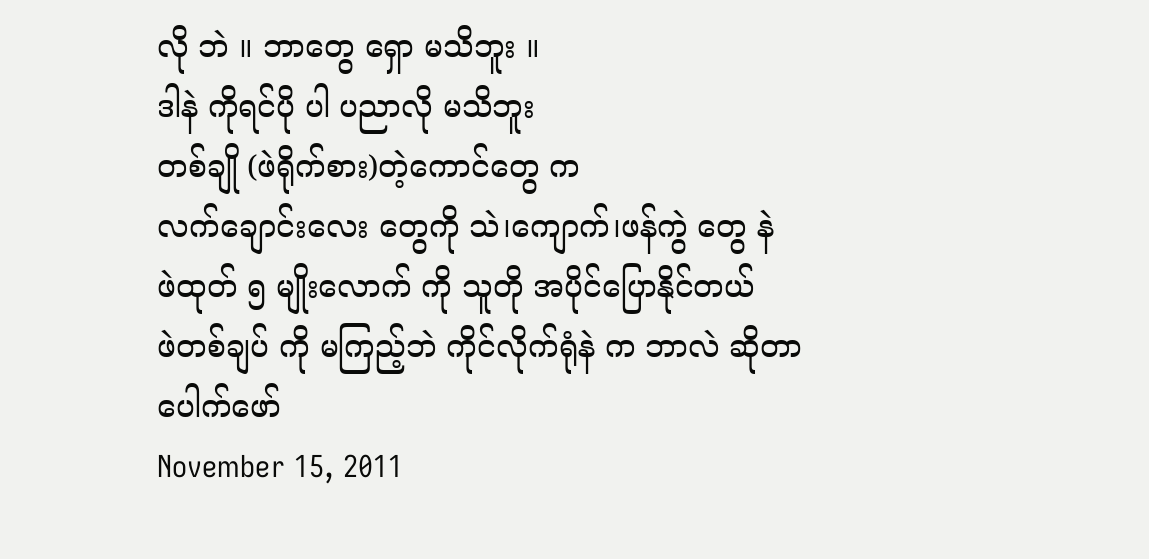လို ဘဲ ။ ဘာတွေ ရှော မသိဘူး ။
ဒါနဲ ကိုရင်ပို ပါ ပညာလို မသိဘူး
တစ်ချို (ဖဲရိုက်စား)တဲ့ကောင်တွေ က
လက်ချောင်းလေး တွေကို သဲ၊ကျောက်၊ဖန်ကွဲ တွေ နဲ
ဖဲထုတ် ၅ မျိုးလောက် ကို သူတို အပိုင်ပြောနိုင်တယ်
ဖဲတစ်ချပ် ကို မကြည့်ဘဲ ကိုင်လိုက်ရုံနဲ က ဘာလဲ ဆိုတာ
ပေါက်ဖော်
November 15, 2011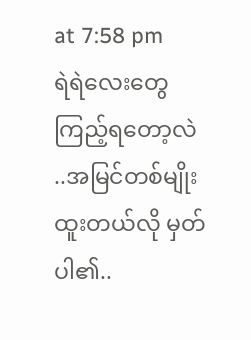at 7:58 pm
ရဲရဲလေးတွေကြည့်ရတော့လဲ ..အမြင်တစ်မျိုးထူးတယ်လို မှတ်ပါ၏..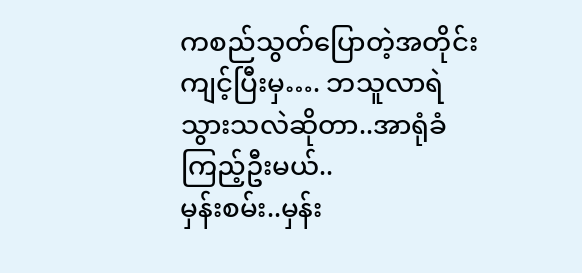ကစည်သွတ်ပြောတဲ့အတိုင်း ကျင့်ပြီးမှ…. ဘသူလာရဲသွားသလဲဆိုတာ..အာရုံခံ ကြည့်ဦးမယ်..
မှန်းစမ်း..မှန်း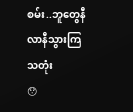စမ်း..ဘူတွေနီလာနီသွားကြသတုံး
😯